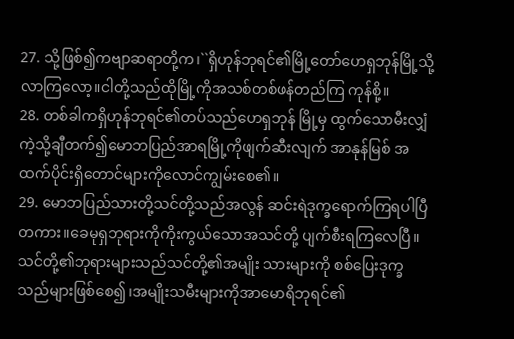27. သို့ဖြစ်၍ကဗျာဆရာတို့က၊``ရှိဟုန်ဘုရင်၏မြို့တော်ဟေရှဘုန်မြို့သို့ လာကြလော့။ငါတို့သည်ထိုမြို့ကိုအသစ်တစ်ဖန်တည်ကြ ကုန်စို့။
28. တစ်ခါကရှိဟုန်ဘုရင်၏တပ်သည်ဟေရှဘုန် မြို့မှ ထွက်သောမီးလျှံကဲ့သို့ချီတက်၍မောဘပြည်အာရမြို့ကိုဖျက်ဆီးလျက် အာနုန်မြစ် အထက်ပိုင်းရှိတောင်များကိုလောင်ကျွမ်းစေ၏။
29. မောဘပြည်သားတို့သင်တို့သည်အလွန် ဆင်းရဲဒုက္ခရောက်ကြရပါပြီတကား။ခေမုရှဘုရားကိုကိုးကွယ်သောအသင်တို့ ပျက်စီးရကြလေပြီ။သင်တို့၏ဘုရားများသည်သင်တို့၏အမျိုး သားများကို စစ်ပြေးဒုက္ခသည်များဖြစ်စေ၍၊အမျိုးသမီးများကိုအာမောရိဘုရင်၏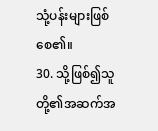သုံ့ပန်းများဖြစ်စေ၏။
30. သို့ဖြစ်၍သူတို့၏အဆက်အ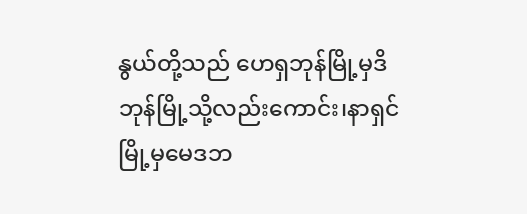နွယ်တို့သည် ဟေရှဘုန်မြို့မှဒိဘုန်မြို့သို့လည်းကောင်း၊နာရှင်မြို့မှမေဒဘ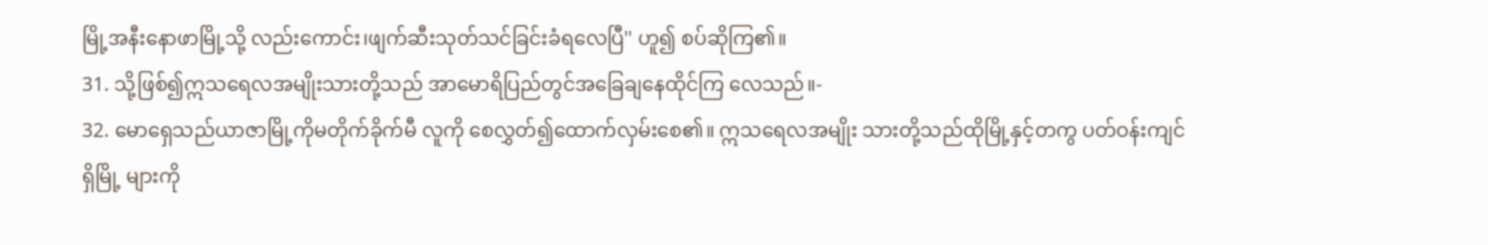မြို့အနီးနောဖာမြို့သို့ လည်းကောင်း၊ဖျက်ဆီးသုတ်သင်ခြင်းခံရလေပြီ'' ဟူ၍ စပ်ဆိုကြ၏။
31. သို့ဖြစ်၍ဣသရေလအမျိုးသားတို့သည် အာမောရိပြည်တွင်အခြေချနေထိုင်ကြ လေသည်။-
32. မောရှေသည်ယာဇာမြို့ကိုမတိုက်ခိုက်မီ လူကို စေလွှတ်၍ထောက်လှမ်းစေ၏။ ဣသရေလအမျိုး သားတို့သည်ထိုမြို့နှင့်တကွ ပတ်ဝန်းကျင်ရှိမြို့ များကို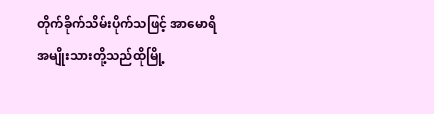တိုက်ခိုက်သိမ်းပိုက်သဖြင့် အာမောရိ အမျိုးသားတို့သည်ထိုမြို့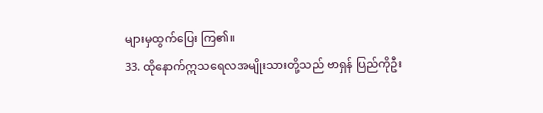များမှထွက်ပြေး ကြ၏။
33. ထိုနောက်ဣသရေလအမျိုးသားတို့သည် ဗာရှန် ပြည်ကိုဦး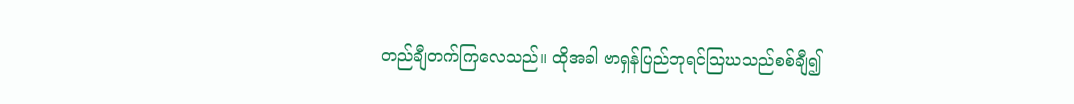တည်ချီတက်ကြလေသည်။ ထိုအခါ ဗာရှန်ပြည်ဘုရင်သြဃသည်စစ်ချီ၍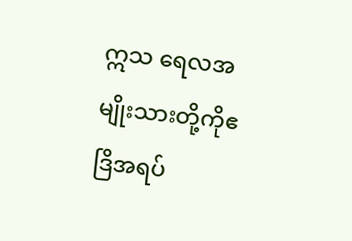ဣသ ရေလအမျိုးသားတို့ကိုဧဒြိအရပ်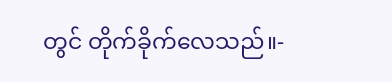တွင် တိုက်ခိုက်လေသည်။-